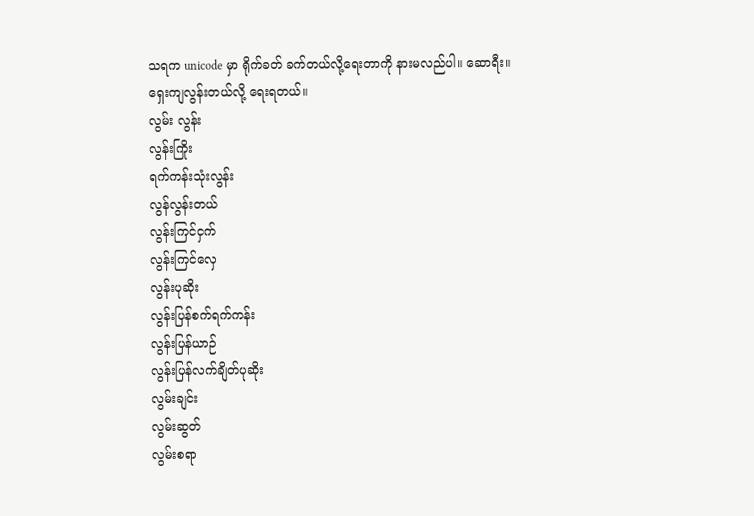သရက unicode မှာ ရိုက်ခတ် ခက်တယ်လို့ရေးတာကို နားမလည်ပါ။ ဆောရီး။
ရှေးကျလွန်းတယ်လို့ ရေးရတယ်။
လွမ်း လွန်း
လွန်းကြိုး
ရက်ကန်းသုံးလွန်း
လွန်လွန်းတယ်
လွန်းကြင်ငှက်
လွန်းကြင်လှေ
လွန်းပုဆိုး
လွန်းပြန်စက်ရက်ကန်း
လွန်းပြန်ယာဉ်
လွန်းပြန်လက်ချိတ်ပုဆိုး
လွမ်းချင်း
လွမ်းဆွတ်
လွမ်းစရာ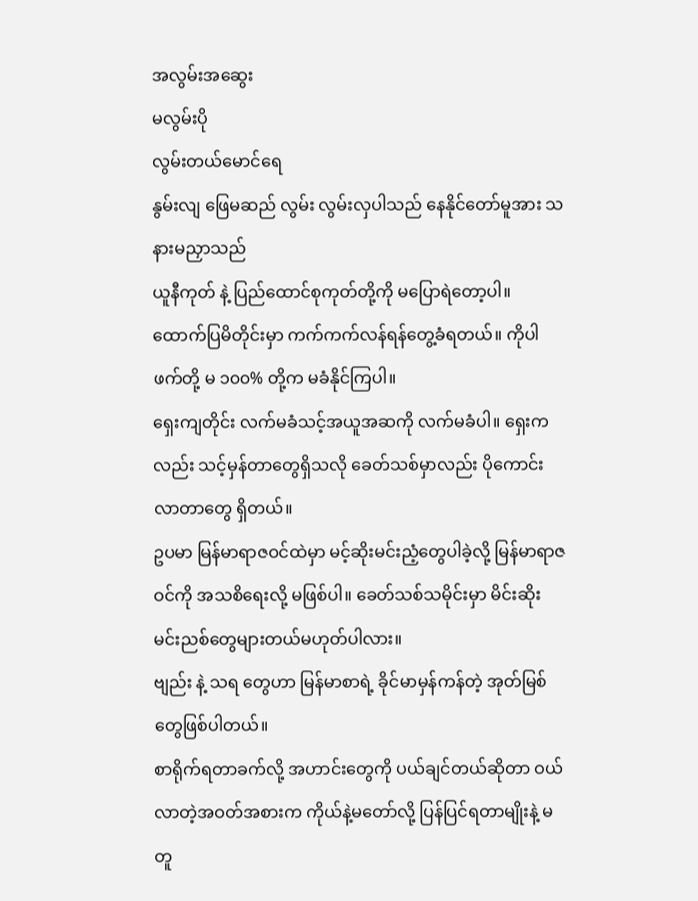အလွမ်းအဆွေး
မလွမ်းပို
လွမ်းတယ်မောင်ရေ
နွမ်းလျ ဖြေမဆည် လွမ်း လွမ်းလှပါသည် နေနိုင်တော်မူအား သနားမညှာသည်
ယူနီကုတ် နဲ့ ပြည်ထောင်စုကုတ်တို့ကို မပြောရဲတော့ပါ။ ထောက်ပြမိတိုင်းမှာ ကက်ကက်လန်ရန်တွေ့ခံရတယ်။ ကိုပါဖက်တို့ မ ၁၀၀% တို့က မခံနိုင်ကြပါ။
ရှေးကျတိုင်း လက်မခံသင့်အယူအဆကို လက်မခံပါ။ ရှေးကလည်း သင့်မှန်တာတွေရှိသလို ခေတ်သစ်မှာလည်း ပိုကောင်းလာတာတွေ ရှိတယ်။
ဥပမာ မြန်မာရာဇဝင်ထဲမှာ မင့်ဆိုးမင်းညံ့တွေပါခဲ့လို့ မြန်မာရာဇဝင်ကို အသစိရေးလို့ မဖြစ်ပါ။ ခေတ်သစ်သမိုင်းမှာ မိင်းဆိုးမင်းညစ်တွေများတယ်မဟုတ်ပါလား။
ဗျည်း နဲ့ သရ တွေဟာ မြန်မာစာရဲ့ ခိုင်မာမှန်ကန်တဲ့ အုတ်မြစ်တွေဖြစ်ပါတယ်။
စာရိုက်ရတာခက်လို့ အဟာင်းတွေကို ပယ်ချင်တယ်ဆိုတာ ဝယ်လာတဲ့အဝတ်အစားက ကိုယ်နဲ့မတော်လို့ ပြန်ပြင်ရတာမျိုးနဲ့ မတူ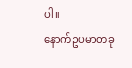ပါ။
နောက်ဥပမာတခု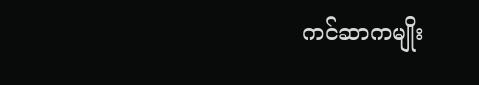ကင်ဆာကမျိုး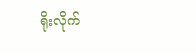ရိုးလိုက်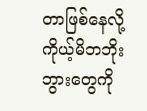တာဖြစ်နေလို့ ကိုယ့်မိဘဘိုးဘွားတွေကို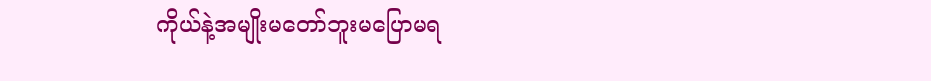ကိုယ်နဲ့အမျိုးမတော်ဘူးမပြောမရ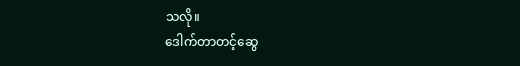သလို။
ဒေါက်တာတင့်ဆွေ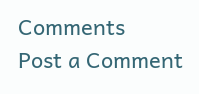Comments
Post a Comment